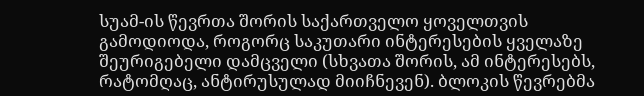სუამ-ის წევრთა შორის საქართველო ყოველთვის გამოდიოდა, როგორც საკუთარი ინტერესების ყველაზე შეურიგებელი დამცველი (სხვათა შორის, ამ ინტერესებს, რატომღაც, ანტირუსულად მიიჩნევენ). ბლოკის წევრებმა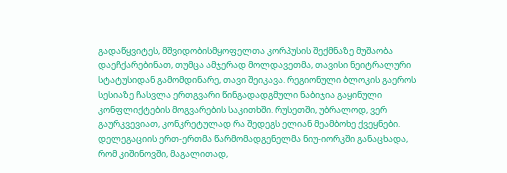გადაწყვიტეს, მშვიდობისმყოფელთა კორპუსის შექმნაზე მუშაობა დაეჩქარებინათ, თუმცა ამჯერად მოლდავეთმა, თავისი ნეიტრალური სტატუსიდან გამომდინარე, თავი შეიკავა. რეგიონული ბლოკის გაეროს სესიაზე ჩასვლა ერთგვარი წინგადადგმული ნაბიჯია გაყინული კონფლიქტების მოგვარების საკითხში. რუსეთში, უბრალოდ, ვერ გაურკვევიათ, კონკრეტულად რა შედეგს ელიან მეამბოხე ქვეყნები.
დელეგაციის ერთ-ერთმა წარმომადგენელმა ნიუ-იორკში განაცხადა, რომ კიშინოვში, მაგალითად,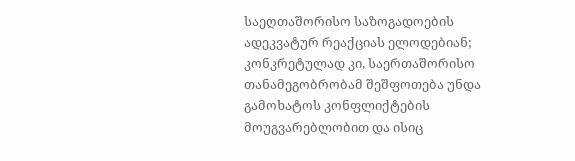საეღთაშორისო საზოგადოების ადეკვატურ რეაქციას ელოდებიან; კონკრეტულად კი, საერთაშორისო თანამეგობრობამ შეშფოთება უნდა გამოხატოს კონფლიქტების მოუგვარებლობით და ისიც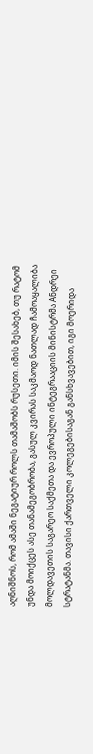აღნიშნოს, რომ ამაში ნეგატიურ როლს თამაშობს რუსეთი. იმის შესახებ, თუ რატომ უნდა მოიქცეს ასე თანამეგობრობა, გასულ კვირას საკმაოდ ნათლად ჩამოაყალიბა მოლდავეთის საგარეო საქმეთა და ევროპული ინტეგრააციის მინისტრმა Aნდრეი სტრატანმა. თავისი ქართველი კოლეგებისაგან განსხვავებით, იგი მოერიდა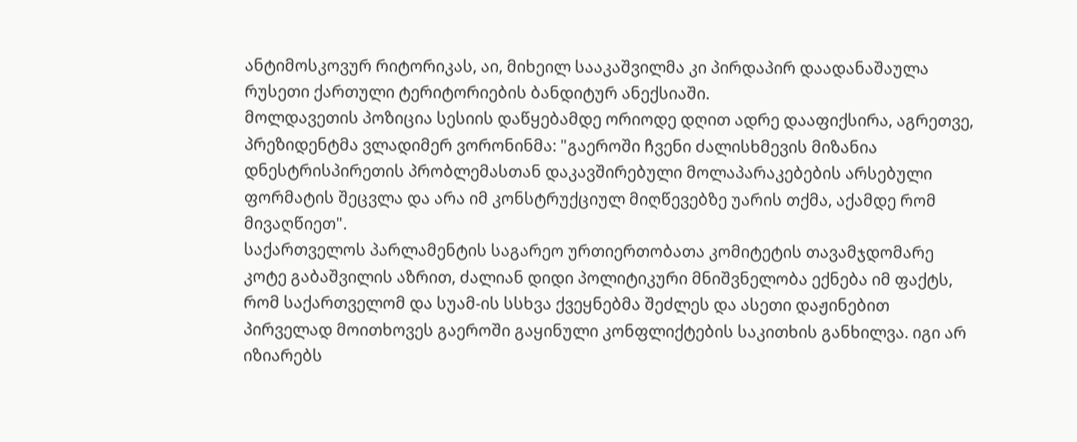ანტიმოსკოვურ რიტორიკას, აი, მიხეილ სააკაშვილმა კი პირდაპირ დაადანაშაულა რუსეთი ქართული ტერიტორიების ბანდიტურ ანექსიაში.
მოლდავეთის პოზიცია სესიის დაწყებამდე ორიოდე დღით ადრე დააფიქსირა, აგრეთვე, პრეზიდენტმა ვლადიმერ ვორონინმა: "გაეროში ჩვენი ძალისხმევის მიზანია დნესტრისპირეთის პრობლემასთან დაკავშირებული მოლაპარაკებების არსებული ფორმატის შეცვლა და არა იმ კონსტრუქციულ მიღწევებზე უარის თქმა, აქამდე რომ მივაღწიეთ".
საქართველოს პარლამენტის საგარეო ურთიერთობათა კომიტეტის თავამჯდომარე კოტე გაბაშვილის აზრით, ძალიან დიდი პოლიტიკური მნიშვნელობა ექნება იმ ფაქტს, რომ საქართველომ და სუამ-ის სსხვა ქვეყნებმა შეძლეს და ასეთი დაჟინებით პირველად მოითხოვეს გაეროში გაყინული კონფლიქტების საკითხის განხილვა. იგი არ იზიარებს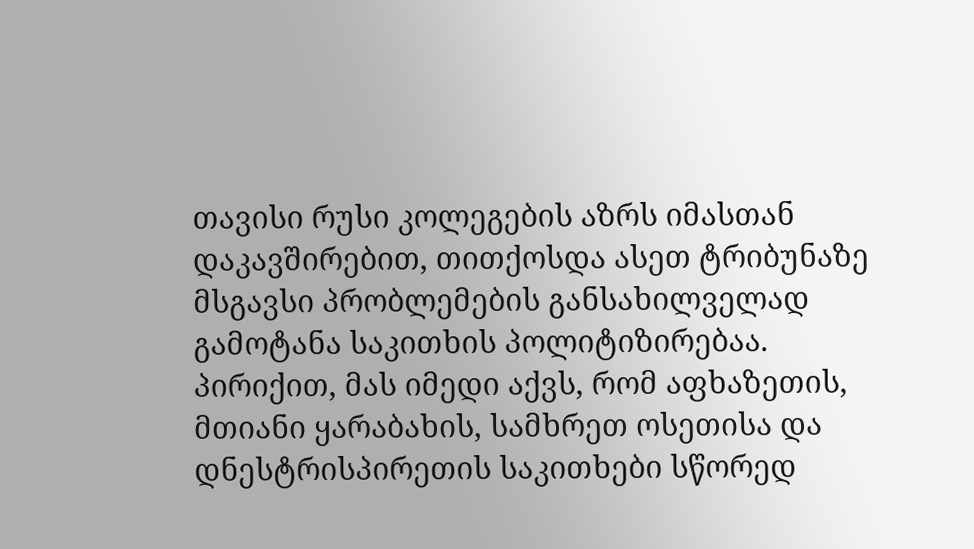თავისი რუსი კოლეგების აზრს იმასთან დაკავშირებით, თითქოსდა ასეთ ტრიბუნაზე მსგავსი პრობლემების განსახილველად გამოტანა საკითხის პოლიტიზირებაა. პირიქით, მას იმედი აქვს, რომ აფხაზეთის, მთიანი ყარაბახის, სამხრეთ ოსეთისა და დნესტრისპირეთის საკითხები სწორედ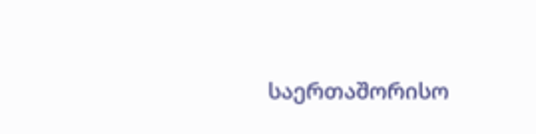საერთაშორისო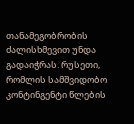თანამეგობრობის ძალისხმევით უნდა გადაიჭრას. რუსეთი, რომლის სამშვიდობო კონტინგენტი წლების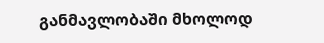განმავლობაში მხოლოდ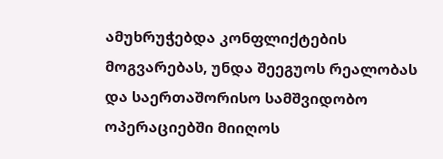ამუხრუჭებდა კონფლიქტების მოგვარებას, უნდა შეეგუოს რეალობას და საერთაშორისო სამშვიდობო ოპერაციებში მიიღოს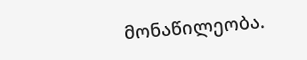მონაწილეობა.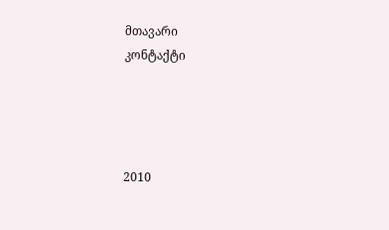მთავარი
კონტაქტი




2010